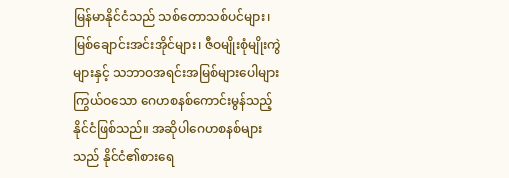မြန်မာနိုင်ငံသည် သစ်တောသစ်ပင်များ၊ မြစ်ချောင်းအင်းအိုင်များ၊ ဇီဝမျိုးစုံမျိုးကွဲများနှင့် သဘာဝအရင်းအမြစ်များပေါများကြွယ်ဝသော ဂေဟစနစ်ကောင်းမွန်သည့် နိုင်ငံဖြစ်သည်။ အဆိုပါဂေဟစနစ်များသည် နိုင်ငံ၏စားရေ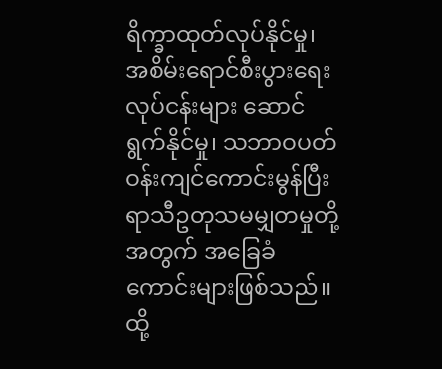ရိက္ခာထုတ်လုပ်နိုင်မှု၊ အစိမ်းရောင်စီးပွားရေးလုပ်ငန်းများ ဆောင်ရွက်နိုင်မှု၊ သဘာဝပတ်ဝန်းကျင်ကောင်းမွန်ပြီး ရာသီဥတုသမမျှတမှုတို့အတွက် အခြေခံကောင်းများဖြစ်သည်။ ထို့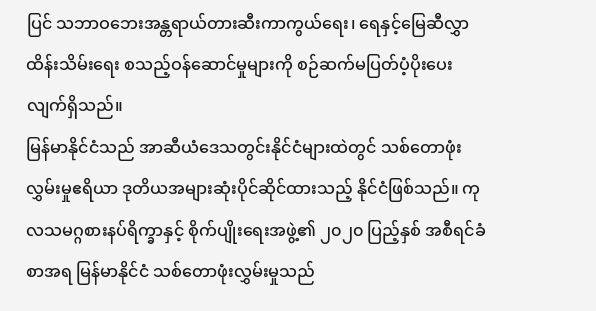ပြင် သဘာဝဘေးအန္တရာယ်တားဆီးကာကွယ်ရေး၊ ရေနှင့်မြေဆီလွှာထိန်းသိမ်းရေး စသည့်ဝန်ဆောင်မှုများကို စဉ်ဆက်မပြတ်ပံ့ပိုးပေးလျက်ရှိသည်။
မြန်မာနိုင်ငံသည် အာဆီယံဒေသတွင်းနိုင်ငံများထဲတွင် သစ်တောဖုံးလွှမ်းမှုဧရိယာ ဒုတိယအများဆုံးပိုင်ဆိုင်ထားသည့် နိုင်ငံဖြစ်သည်။ ကုလသမဂ္ဂစားနပ်ရိက္ခာနှင့် စိုက်ပျိုးရေးအဖွဲ့၏ ၂၀၂၀ ပြည့်နှစ် အစီရင်ခံစာအရ မြန်မာနိုင်ငံ သစ်တောဖုံးလွှမ်းမှုသည်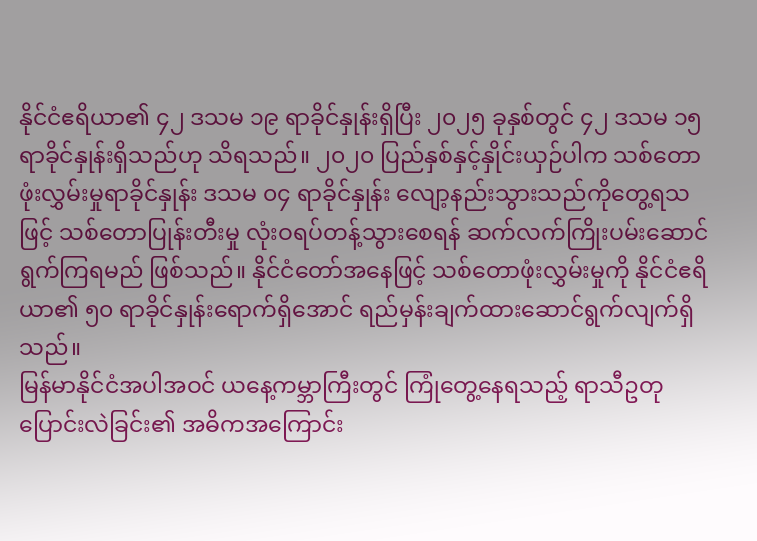နိုင်ငံဧရိယာ၏ ၄၂ ဒသမ ၁၉ ရာခိုင်နှုန်းရှိပြီး ၂၀၂၅ ခုနှစ်တွင် ၄၂ ဒသမ ၁၅ ရာခိုင်နှုန်းရှိသည်ဟု သိရသည်။ ၂၀၂၀ ပြည်နှစ်နှင့်နှိုင်းယှဉ်ပါက သစ်တောဖုံးလွှမ်းမှုရာခိုင်နှုန်း ဒသမ ၀၄ ရာခိုင်နှုန်း လျော့နည်းသွားသည်ကိုတွေ့ရသဖြင့် သစ်တောပြုန်းတီးမှု လုံးဝရပ်တန့်သွားစေရန် ဆက်လက်ကြိုးပမ်းဆောင်ရွက်ကြရမည် ဖြစ်သည်။ နိုင်ငံတော်အနေဖြင့် သစ်တောဖုံးလွှမ်းမှုကို နိုင်ငံဧရိယာ၏ ၅၀ ရာခိုင်နှုန်းရောက်ရှိအောင် ရည်မှန်းချက်ထားဆောင်ရွက်လျက်ရှိသည်။
မြန်မာနိုင်ငံအပါအဝင် ယနေ့ကမ္ဘာကြီးတွင် ကြုံတွေ့နေရသည့် ရာသီဥတုပြောင်းလဲခြင်း၏ အဓိကအကြောင်း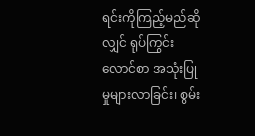ရင်းကိုကြည့်မည်ဆိုလျှင် ရုပ်ကြွင်းလောင်စာ အသုံးပြုမှုများလာခြင်း၊ စွမ်း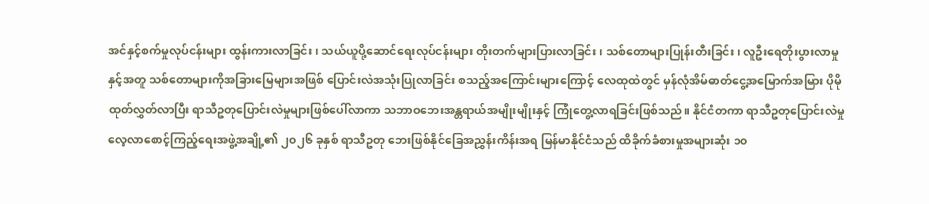အင်နှင့်စက်မှုလုပ်ငန်းများ ထွန်းကားလာခြင်း၊ သယ်ယူပို့ဆောင်ရေးလုပ်ငန်းများ တိုးတက်များပြားလာခြင်း၊ သစ်တောများပြုန်းတီးခြင်း၊ လူဦးရေတိုးပွားလာမှုနှင့်အတူ သစ်တောများကိုအခြားမြေများအဖြစ် ပြောင်းလဲအသုံးပြုလာခြင်း စသည့်အကြောင်းများကြောင့် လေထုထဲတွင် မှန်လုံအိမ်ဓာတ်ငွေ့အမြောက်အမြား ပိုမိုထုတ်လွှတ်လာပြီး ရာသီဥတုပြောင်းလဲမှုများဖြစ်ပေါ်လာကာ သဘာဝဘေးအန္တရာယ်အမျိုးမျိုးနှင့် ကြုံတွေ့လာရခြင်းဖြစ်သည်။ နိုင်ငံတကာ ရာသီဥတုပြောင်းလဲမှုလေ့လာစောင့်ကြည့်ရေးအဖွဲ့အချို့၏ ၂၀၂၆ ခုနှစ် ရာသီဥတု ဘေးဖြစ်နိုင်ခြေအညွှန်းကိန်းအရ မြန်မာနိုင်ငံသည် ထိခိုက်ခံစားမှုအများဆုံး ၁၀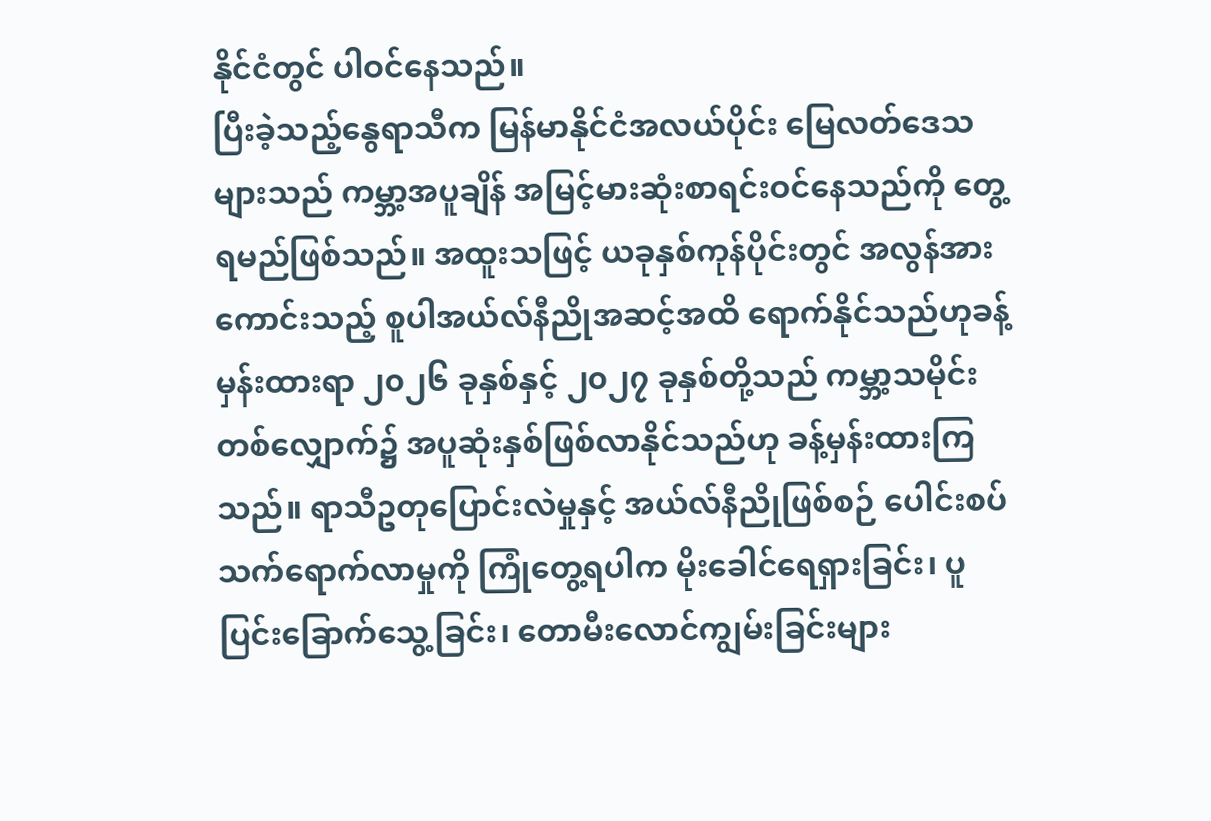နိုင်ငံတွင် ပါဝင်နေသည်။
ပြီးခဲ့သည့်နွေရာသီက မြန်မာနိုင်ငံအလယ်ပိုင်း မြေလတ်ဒေသများသည် ကမ္ဘာ့အပူချိန် အမြင့်မားဆုံးစာရင်းဝင်နေသည်ကို တွေ့ရမည်ဖြစ်သည်။ အထူးသဖြင့် ယခုနှစ်ကုန်ပိုင်းတွင် အလွန်အားကောင်းသည့် စူပါအယ်လ်နီညိုအဆင့်အထိ ရောက်နိုင်သည်ဟုခန့်မှန်းထားရာ ၂၀၂၆ ခုနှစ်နှင့် ၂၀၂၇ ခုနှစ်တို့သည် ကမ္ဘာ့သမိုင်းတစ်လျှောက်၌ အပူဆုံးနှစ်ဖြစ်လာနိုင်သည်ဟု ခန့်မှန်းထားကြသည်။ ရာသီဥတုပြောင်းလဲမှုနှင့် အယ်လ်နီညိုဖြစ်စဉ် ပေါင်းစပ်သက်ရောက်လာမှုကို ကြုံတွေ့ရပါက မိုးခေါင်ရေရှားခြင်း၊ ပူပြင်းခြောက်သွေ့ခြင်း၊ တောမီးလောင်ကျွမ်းခြင်းများ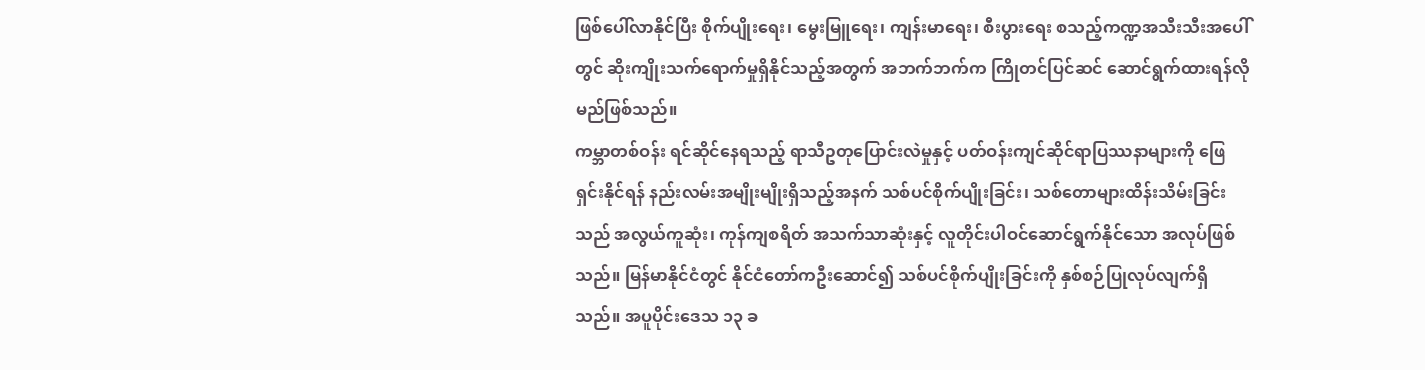ဖြစ်ပေါ်လာနိုင်ပြီး စိုက်ပျိုးရေး၊ မွေးမြူရေး၊ ကျန်းမာရေး၊ စီးပွားရေး စသည့်ကဏ္ဍအသီးသီးအပေါ်တွင် ဆိုးကျိုးသက်ရောက်မှုရှိနိုင်သည့်အတွက် အဘက်ဘက်က ကြိုတင်ပြင်ဆင် ဆောင်ရွက်ထားရန်လိုမည်ဖြစ်သည်။
ကမ္ဘာတစ်ဝန်း ရင်ဆိုင်နေရသည့် ရာသီဥတုပြောင်းလဲမှုနှင့် ပတ်ဝန်းကျင်ဆိုင်ရာပြဿနာများကို ဖြေရှင်းနိုင်ရန် နည်းလမ်းအမျိုးမျိုးရှိသည့်အနက် သစ်ပင်စိုက်ပျိုးခြင်း၊ သစ်တောများထိန်းသိမ်းခြင်းသည် အလွယ်ကူဆုံး၊ ကုန်ကျစရိတ် အသက်သာဆုံးနှင့် လူတိုင်းပါဝင်ဆောင်ရွက်နိုင်သော အလုပ်ဖြစ်သည်။ မြန်မာနိုင်ငံတွင် နိုင်ငံတော်ကဦးဆောင်၍ သစ်ပင်စိုက်ပျိုးခြင်းကို နှစ်စဉ်ပြုလုပ်လျက်ရှိသည်။ အပူပိုင်းဒေသ ၁၃ ခ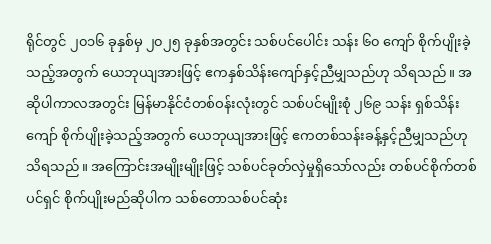ရိုင်တွင် ၂၀၁၆ ခုနှစ်မှ ၂၀၂၅ ခုနှစ်အတွင်း သစ်ပင်ပေါင်း သန်း ၆၀ ကျော် စိုက်ပျိုးခဲ့သည့်အတွက် ယေဘုယျအားဖြင့် ဧကနှစ်သိန်းကျော်နှင့်ညီမျှသည်ဟု သိရသည်။ အဆိုပါကာလအတွင်း မြန်မာနိုင်ငံတစ်ဝန်းလုံးတွင် သစ်ပင်မျိုးစုံ ၂၆၉ သန်း ရှစ်သိန်းကျော် စိုက်ပျိုးခဲ့သည့်အတွက် ယေဘုယျအားဖြင့် ဧကတစ်သန်းခန့်နှင့်ညီမျှသည်ဟု သိရသည်။ အကြောင်းအမျိုးမျိုးဖြင့် သစ်ပင်ခုတ်လှဲမှုရှိသော်လည်း တစ်ပင်စိုက်တစ်ပင်ရှင် စိုက်ပျိုးမည်ဆိုပါက သစ်တောသစ်ပင်ဆုံး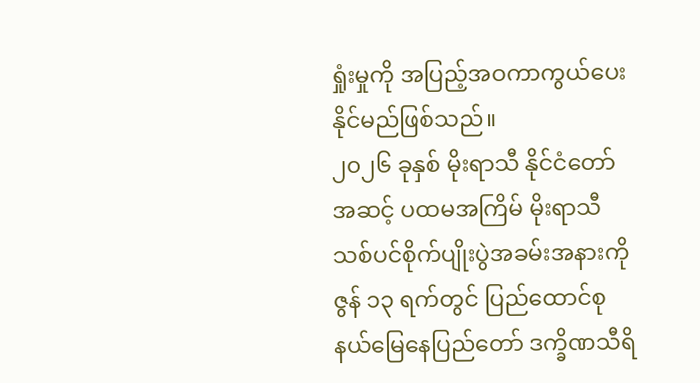ရှုံးမှုကို အပြည့်အဝကာကွယ်ပေးနိုင်မည်ဖြစ်သည်။
၂၀၂၆ ခုနှစ် မိုးရာသီ နိုင်ငံတော်အဆင့် ပထမအကြိမ် မိုးရာသီသစ်ပင်စိုက်ပျိုးပွဲအခမ်းအနားကို ဇွန် ၁၃ ရက်တွင် ပြည်ထောင်စုနယ်မြေနေပြည်တော် ဒက္ခိဏသီရိ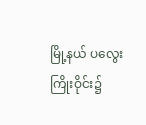မြို့နယ် ပလွေးကြိုးဝိုင်း၌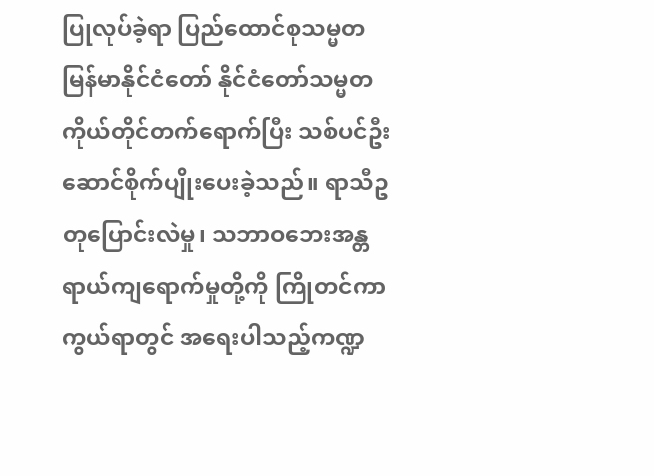ပြုလုပ်ခဲ့ရာ ပြည်ထောင်စုသမ္မတမြန်မာနိုင်ငံတော် နိုင်ငံတော်သမ္မတကိုယ်တိုင်တက်ရောက်ပြီး သစ်ပင်ဦးဆောင်စိုက်ပျိုးပေးခဲ့သည်။ ရာသီဥတုပြောင်းလဲမှု၊ သဘာဝဘေးအန္တရာယ်ကျရောက်မှုတို့ကို ကြိုတင်ကာကွယ်ရာတွင် အရေးပါသည့်ကဏ္ဍ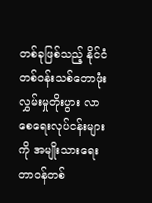တစ်ခုဖြစ်သည့် နိုင်ငံတစ်ဝန်းသစ်တောဖုံးလွှမ်းမှုတိုးပွား လာစေရေးလုပ်ငန်းများကို အမျိုးသားရေးတာဝန်တစ်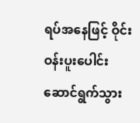ရပ်အနေဖြင့် ဝိုင်းဝန်းပူးပေါင်း ဆောင်ရွက်သွား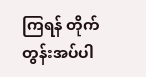ကြရန် တိုက်တွန်းအပ်ပါ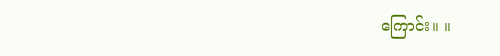ကြောင်း။ ။